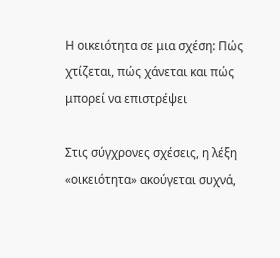Η οικειότητα σε μια σχέση: Πώς χτίζεται, πώς χάνεται και πώς μπορεί να επιστρέψει

Στις σύγχρονες σχέσεις, η λέξη «οικειότητα» ακούγεται συχνά,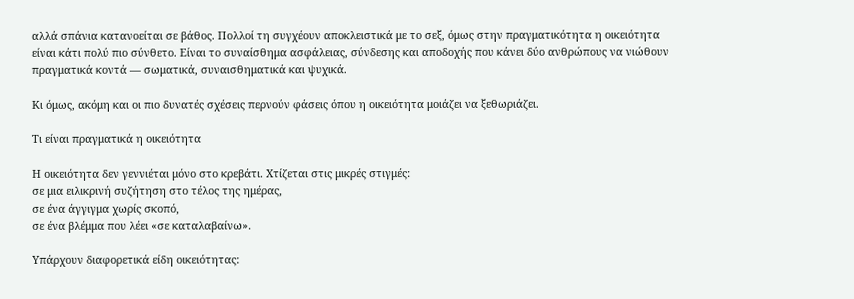αλλά σπάνια κατανοείται σε βάθος. Πολλοί τη συγχέουν αποκλειστικά με το σεξ, όμως στην πραγματικότητα η οικειότητα είναι κάτι πολύ πιο σύνθετο. Είναι το συναίσθημα ασφάλειας, σύνδεσης και αποδοχής που κάνει δύο ανθρώπους να νιώθουν πραγματικά κοντά — σωματικά, συναισθηματικά και ψυχικά.

Κι όμως, ακόμη και οι πιο δυνατές σχέσεις περνούν φάσεις όπου η οικειότητα μοιάζει να ξεθωριάζει.

Τι είναι πραγματικά η οικειότητα

Η οικειότητα δεν γεννιέται μόνο στο κρεβάτι. Χτίζεται στις μικρές στιγμές:
σε μια ειλικρινή συζήτηση στο τέλος της ημέρας,
σε ένα άγγιγμα χωρίς σκοπό,
σε ένα βλέμμα που λέει «σε καταλαβαίνω».

Υπάρχουν διαφορετικά είδη οικειότητας: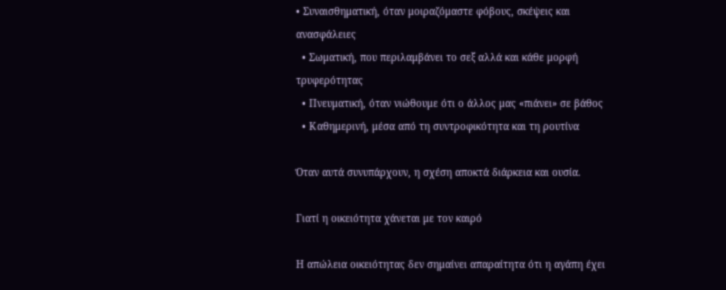• Συναισθηματική, όταν μοιραζόμαστε φόβους, σκέψεις και ανασφάλειες
  • Σωματική, που περιλαμβάνει το σεξ αλλά και κάθε μορφή τρυφερότητας
  • Πνευματική, όταν νιώθουμε ότι ο άλλος μας «πιάνει» σε βάθος
  • Καθημερινή, μέσα από τη συντροφικότητα και τη ρουτίνα

Όταν αυτά συνυπάρχουν, η σχέση αποκτά διάρκεια και ουσία.

Γιατί η οικειότητα χάνεται με τον καιρό

Η απώλεια οικειότητας δεν σημαίνει απαραίτητα ότι η αγάπη έχει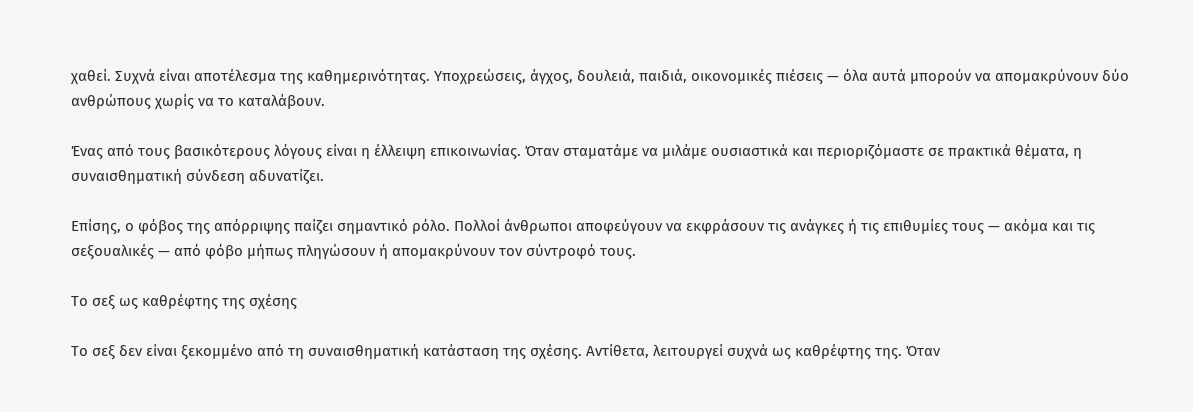χαθεί. Συχνά είναι αποτέλεσμα της καθημερινότητας. Υποχρεώσεις, άγχος, δουλειά, παιδιά, οικονομικές πιέσεις — όλα αυτά μπορούν να απομακρύνουν δύο ανθρώπους χωρίς να το καταλάβουν.

Ένας από τους βασικότερους λόγους είναι η έλλειψη επικοινωνίας. Όταν σταματάμε να μιλάμε ουσιαστικά και περιοριζόμαστε σε πρακτικά θέματα, η συναισθηματική σύνδεση αδυνατίζει.

Επίσης, ο φόβος της απόρριψης παίζει σημαντικό ρόλο. Πολλοί άνθρωποι αποφεύγουν να εκφράσουν τις ανάγκες ή τις επιθυμίες τους — ακόμα και τις σεξουαλικές — από φόβο μήπως πληγώσουν ή απομακρύνουν τον σύντροφό τους.

Το σεξ ως καθρέφτης της σχέσης

Το σεξ δεν είναι ξεκομμένο από τη συναισθηματική κατάσταση της σχέσης. Αντίθετα, λειτουργεί συχνά ως καθρέφτης της. Όταν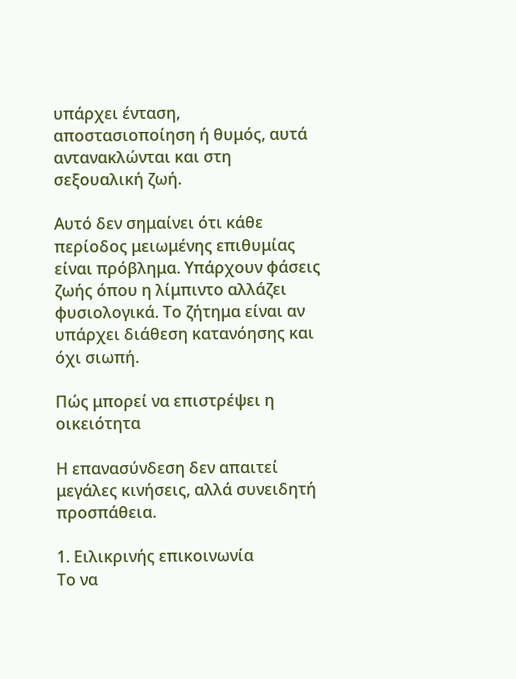υπάρχει ένταση, αποστασιοποίηση ή θυμός, αυτά αντανακλώνται και στη σεξουαλική ζωή.

Αυτό δεν σημαίνει ότι κάθε περίοδος μειωμένης επιθυμίας είναι πρόβλημα. Υπάρχουν φάσεις ζωής όπου η λίμπιντο αλλάζει φυσιολογικά. Το ζήτημα είναι αν υπάρχει διάθεση κατανόησης και όχι σιωπή.

Πώς μπορεί να επιστρέψει η οικειότητα

Η επανασύνδεση δεν απαιτεί μεγάλες κινήσεις, αλλά συνειδητή προσπάθεια.

1. Ειλικρινής επικοινωνία
Το να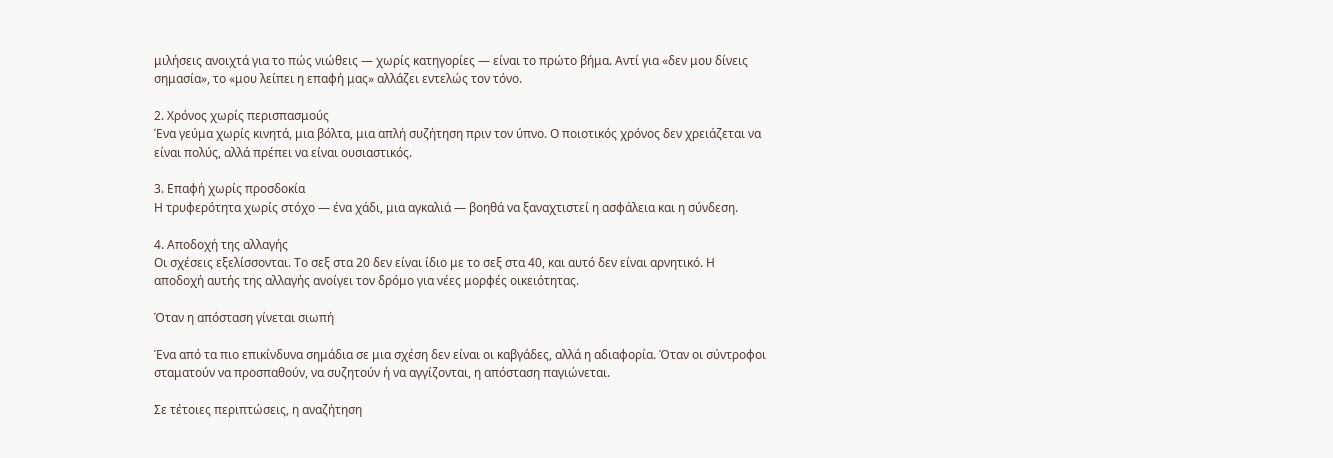μιλήσεις ανοιχτά για το πώς νιώθεις — χωρίς κατηγορίες — είναι το πρώτο βήμα. Αντί για «δεν μου δίνεις σημασία», το «μου λείπει η επαφή μας» αλλάζει εντελώς τον τόνο.

2. Χρόνος χωρίς περισπασμούς
Ένα γεύμα χωρίς κινητά, μια βόλτα, μια απλή συζήτηση πριν τον ύπνο. Ο ποιοτικός χρόνος δεν χρειάζεται να είναι πολύς, αλλά πρέπει να είναι ουσιαστικός.

3. Επαφή χωρίς προσδοκία
Η τρυφερότητα χωρίς στόχο — ένα χάδι, μια αγκαλιά — βοηθά να ξαναχτιστεί η ασφάλεια και η σύνδεση.

4. Αποδοχή της αλλαγής
Οι σχέσεις εξελίσσονται. Το σεξ στα 20 δεν είναι ίδιο με το σεξ στα 40, και αυτό δεν είναι αρνητικό. Η αποδοχή αυτής της αλλαγής ανοίγει τον δρόμο για νέες μορφές οικειότητας.

Όταν η απόσταση γίνεται σιωπή

Ένα από τα πιο επικίνδυνα σημάδια σε μια σχέση δεν είναι οι καβγάδες, αλλά η αδιαφορία. Όταν οι σύντροφοι σταματούν να προσπαθούν, να συζητούν ή να αγγίζονται, η απόσταση παγιώνεται.

Σε τέτοιες περιπτώσεις, η αναζήτηση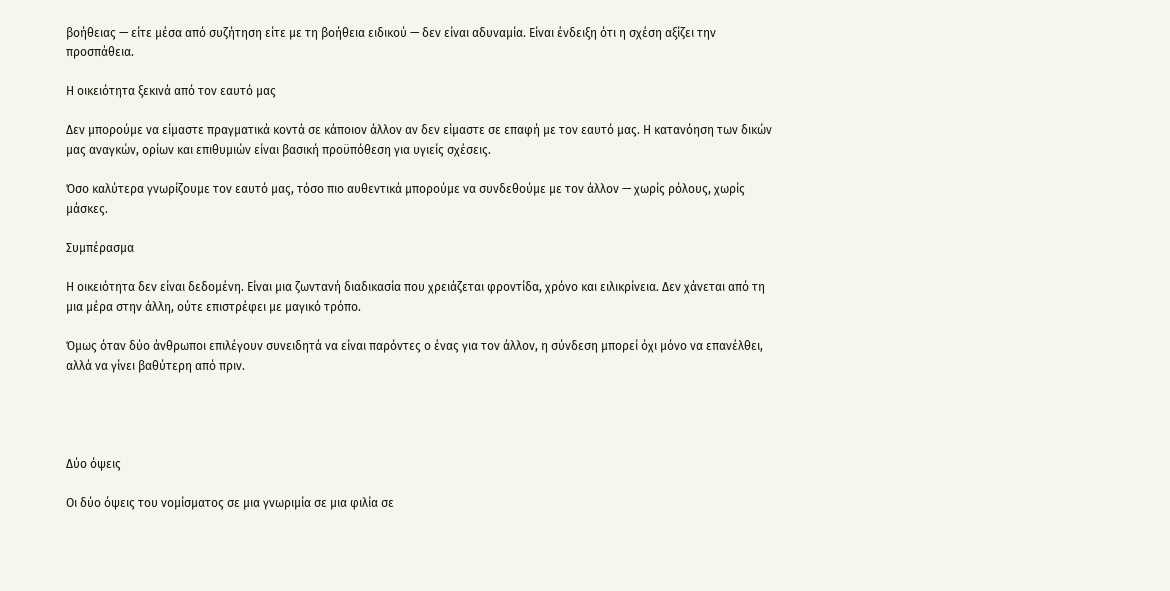βοήθειας — είτε μέσα από συζήτηση είτε με τη βοήθεια ειδικού — δεν είναι αδυναμία. Είναι ένδειξη ότι η σχέση αξίζει την προσπάθεια.

Η οικειότητα ξεκινά από τον εαυτό μας

Δεν μπορούμε να είμαστε πραγματικά κοντά σε κάποιον άλλον αν δεν είμαστε σε επαφή με τον εαυτό μας. Η κατανόηση των δικών μας αναγκών, ορίων και επιθυμιών είναι βασική προϋπόθεση για υγιείς σχέσεις.

Όσο καλύτερα γνωρίζουμε τον εαυτό μας, τόσο πιο αυθεντικά μπορούμε να συνδεθούμε με τον άλλον — χωρίς ρόλους, χωρίς μάσκες.

Συμπέρασμα

Η οικειότητα δεν είναι δεδομένη. Είναι μια ζωντανή διαδικασία που χρειάζεται φροντίδα, χρόνο και ειλικρίνεια. Δεν χάνεται από τη μια μέρα στην άλλη, ούτε επιστρέφει με μαγικό τρόπο.

Όμως όταν δύο άνθρωποι επιλέγουν συνειδητά να είναι παρόντες ο ένας για τον άλλον, η σύνδεση μπορεί όχι μόνο να επανέλθει, αλλά να γίνει βαθύτερη από πριν.




Δύο όψεις

Οι δύο όψεις του νομίσματος σε μια γνωριμία σε μια φιλία σε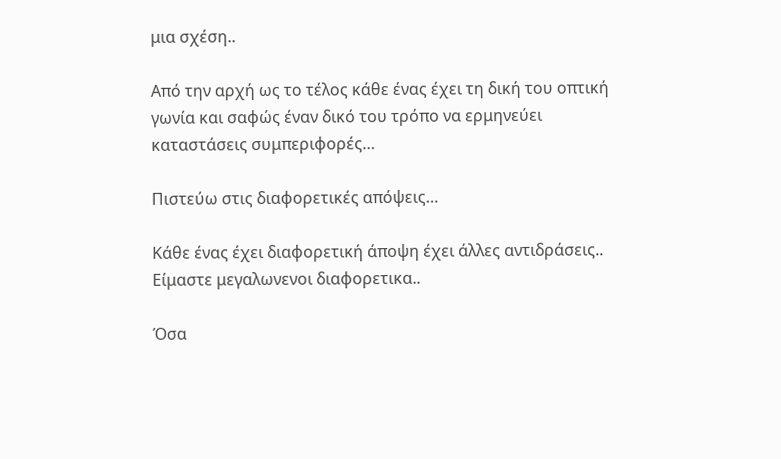μια σχέση..

Από την αρχή ως το τέλος κάθε ένας έχει τη δική του οπτική γωνία και σαφώς έναν δικό του τρόπο να ερμηνεύει καταστάσεις συμπεριφορές…

Πιστεύω στις διαφορετικές απόψεις…

Κάθε ένας έχει διαφορετική άποψη έχει άλλες αντιδράσεις.. Είμαστε μεγαλωνενοι διαφορετικα..

Όσα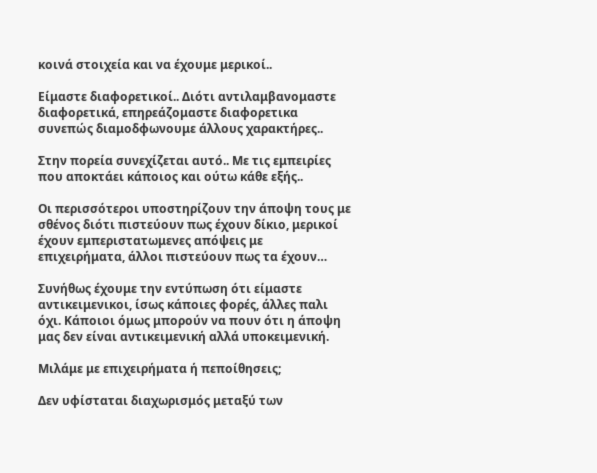κοινά στοιχεία και να έχουμε μερικοί..

Είμαστε διαφορετικοί.. Διότι αντιλαμβανομαστε διαφορετικά, επηρεάζομαστε διαφορετικα συνεπώς διαμοδφωνουμε άλλους χαρακτήρες..

Στην πορεία συνεχίζεται αυτό.. Με τις εμπειρίες που αποκτάει κάποιος και ούτω κάθε εξής..

Οι περισσότεροι υποστηρίζουν την άποψη τους με σθένος διότι πιστεύουν πως έχουν δίκιο, μερικοί έχουν εμπεριστατωμενες απόψεις με επιχειρήματα, άλλοι πιστεύουν πως τα έχουν…

Συνήθως έχουμε την εντύπωση ότι είμαστε αντικειμενικοι, ίσως κάποιες φορές, άλλες παλι όχι. Κάποιοι όμως μπορούν να πουν ότι η άποψη μας δεν είναι αντικειμενική αλλά υποκειμενική.

Μιλάμε με επιχειρήματα ή πεποίθησεις;

Δεν υφίσταται διαχωρισμός μεταξύ των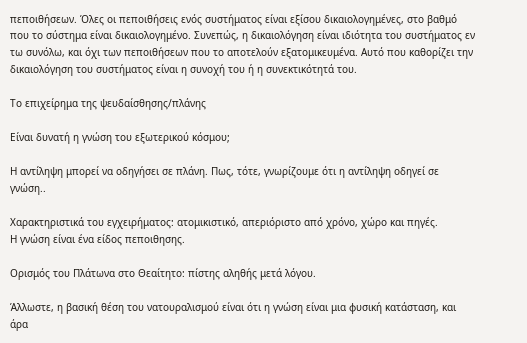πεποιθήσεων. Όλες οι πεποιθήσεις ενός συστήματος είναι εξίσου δικαιολογημένες, στο βαθμό που το σύστημα είναι δικαιολογημένο. Συνεπώς, η δικαιολόγηση είναι ιδιότητα του συστήματος εν τω συνόλω, και όχι των πεποιθήσεων που το αποτελούν εξατομικευμένα. Αυτό που καθορίζει την δικαιολόγηση του συστήματος είναι η συνοχή του ή η συνεκτικότητά του.

Το επιχείρημα της ψευδαίσθησης/πλάνης

Είναι δυνατή η γνώση του εξωτερικού κόσμου;

Η αντίληψη μπορεί να οδηγήσει σε πλάνη. Πως, τότε, γνωρίζουμε ότι η αντίληψη οδηγεί σε γνώση..

Χαρακτηριστικά του εγχειρήματος: ατομικιστικό, απεριόριστο από χρόνο, χώρο και πηγές.
Η γνώση είναι ένα είδος πεποιθησης.

Ορισμός του Πλάτωνα στο Θεαίτητο: πίστης αληθής μετά λόγου.

Άλλωστε, η βασική θέση του νατουραλισμού είναι ότι η γνώση είναι μια φυσική κατάσταση, και άρα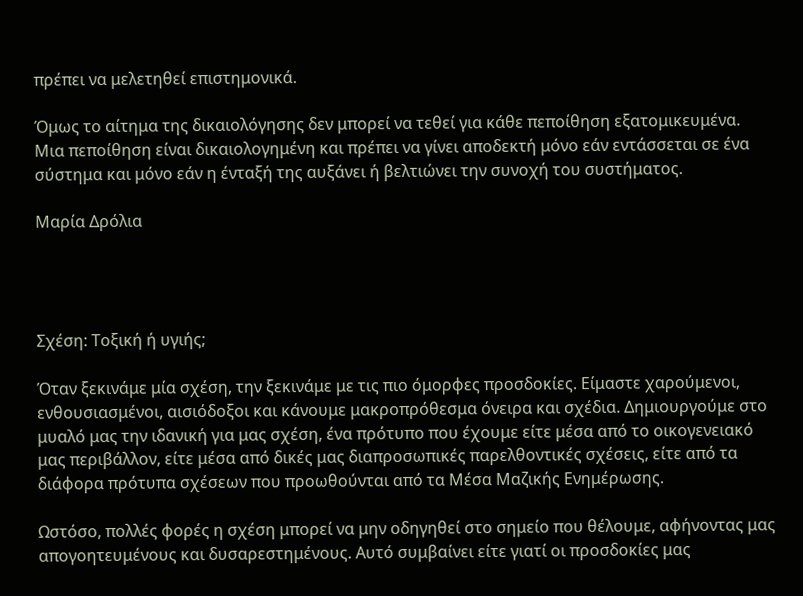πρέπει να μελετηθεί επιστημονικά.

Όμως το αίτημα της δικαιολόγησης δεν μπορεί να τεθεί για κάθε πεποίθηση εξατομικευμένα. Μια πεποίθηση είναι δικαιολογημένη και πρέπει να γίνει αποδεκτή μόνο εάν εντάσσεται σε ένα σύστημα και μόνο εάν η ένταξή της αυξάνει ή βελτιώνει την συνοχή του συστήματος.

Μαρία Δρόλια




Σχέση: Τοξική ή υγιής;

Όταν ξεκινάμε μία σχέση, την ξεκινάμε με τις πιο όμορφες προσδοκίες. Είμαστε χαρούμενοι, ενθουσιασμένοι, αισιόδοξοι και κάνουμε μακροπρόθεσμα όνειρα και σχέδια. Δημιουργούμε στο μυαλό μας την ιδανική για μας σχέση, ένα πρότυπο που έχουμε είτε μέσα από το οικογενειακό μας περιβάλλον, είτε μέσα από δικές μας διαπροσωπικές παρελθοντικές σχέσεις, είτε από τα διάφορα πρότυπα σχέσεων που προωθούνται από τα Μέσα Μαζικής Ενημέρωσης.

Ωστόσο, πολλές φορές η σχέση μπορεί να μην οδηγηθεί στο σημείο που θέλουμε, αφήνοντας μας απογοητευμένους και δυσαρεστημένους. Αυτό συμβαίνει είτε γιατί οι προσδοκίες μας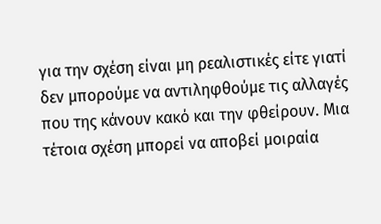για την σχέση είναι μη ρεαλιστικές είτε γιατί δεν μπορούμε να αντιληφθούμε τις αλλαγές που της κάνουν κακό και την φθείρουν. Μια τέτοια σχέση μπορεί να αποβεί μοιραία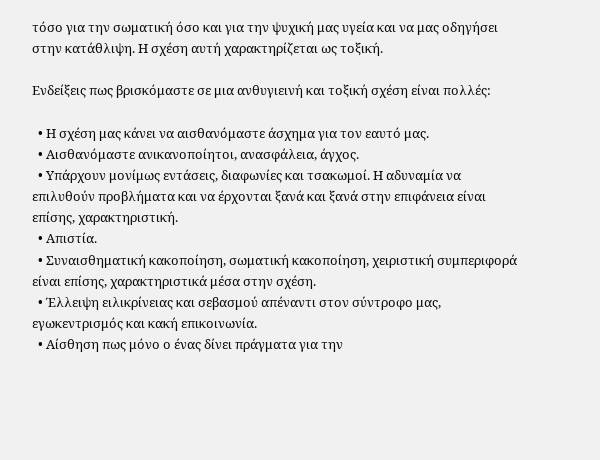τόσο για την σωματική όσο και για την ψυχική μας υγεία και να μας οδηγήσει στην κατάθλιψη. Η σχέση αυτή χαρακτηρίζεται ως τοξική.

Ενδείξεις πως βρισκόμαστε σε μια ανθυγιεινή και τοξική σχέση είναι πολλές:

  • Η σχέση μας κάνει να αισθανόμαστε άσχημα για τον εαυτό μας.
  • Αισθανόμαστε ανικανοποίητοι, ανασφάλεια, άγχος.
  • Υπάρχουν μονίμως εντάσεις, διαφωνίες και τσακωμοί. Η αδυναμία να επιλυθούν προβλήματα και να έρχονται ξανά και ξανά στην επιφάνεια είναι επίσης, χαρακτηριστική.
  • Απιστία.
  • Συναισθηματική κακοποίηση, σωματική κακοποίηση, χειριστική συμπεριφορά είναι επίσης, χαρακτηριστικά μέσα στην σχέση.
  • Έλλειψη ειλικρίνειας και σεβασμού απέναντι στον σύντροφο μας, εγωκεντρισμός και κακή επικοινωνία.
  • Αίσθηση πως μόνο ο ένας δίνει πράγματα για την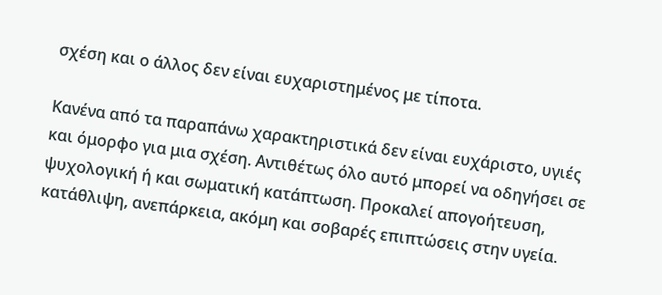σχέση και ο άλλος δεν είναι ευχαριστημένος με τίποτα.

Κανένα από τα παραπάνω χαρακτηριστικά δεν είναι ευχάριστο, υγιές και όμορφο για μια σχέση. Αντιθέτως όλο αυτό μπορεί να οδηγήσει σε ψυχολογική ή και σωματική κατάπτωση. Προκαλεί απογοήτευση, κατάθλιψη, ανεπάρκεια, ακόμη και σοβαρές επιπτώσεις στην υγεία.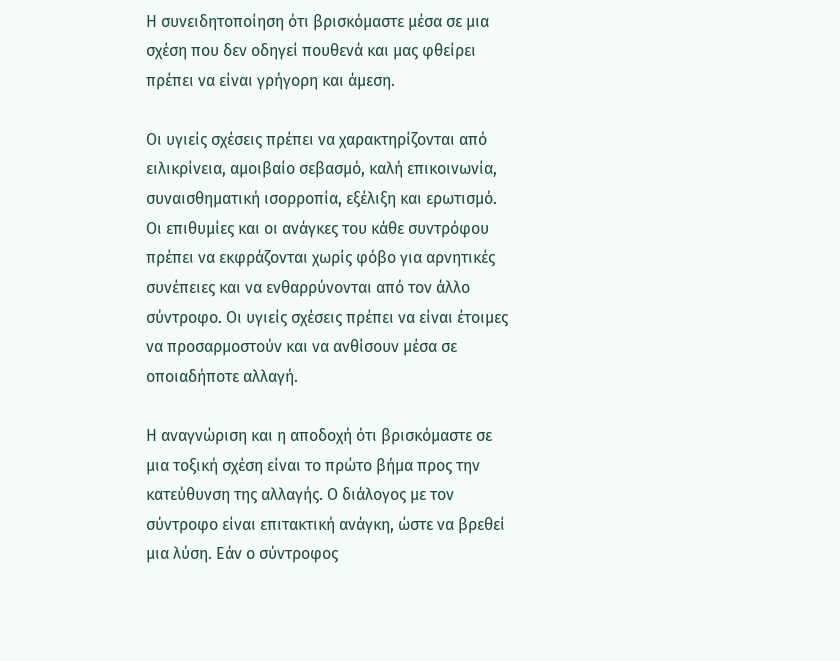Η συνειδητοποίηση ότι βρισκόμαστε μέσα σε μια σχέση που δεν οδηγεί πουθενά και μας φθείρει πρέπει να είναι γρήγορη και άμεση.

Οι υγιείς σχέσεις πρέπει να χαρακτηρίζονται από ειλικρίνεια, αμοιβαίο σεβασμό, καλή επικοινωνία, συναισθηματική ισορροπία, εξέλιξη και ερωτισμό. Οι επιθυμίες και οι ανάγκες του κάθε συντρόφου πρέπει να εκφράζονται χωρίς φόβο για αρνητικές συνέπειες και να ενθαρρύνονται από τον άλλο σύντροφο. Οι υγιείς σχέσεις πρέπει να είναι έτοιμες να προσαρμοστούν και να ανθίσουν μέσα σε οποιαδήποτε αλλαγή.

Η αναγνώριση και η αποδοχή ότι βρισκόμαστε σε μια τοξική σχέση είναι το πρώτο βήμα προς την κατεύθυνση της αλλαγής. Ο διάλογος με τον σύντροφο είναι επιτακτική ανάγκη, ώστε να βρεθεί μια λύση. Εάν ο σύντροφος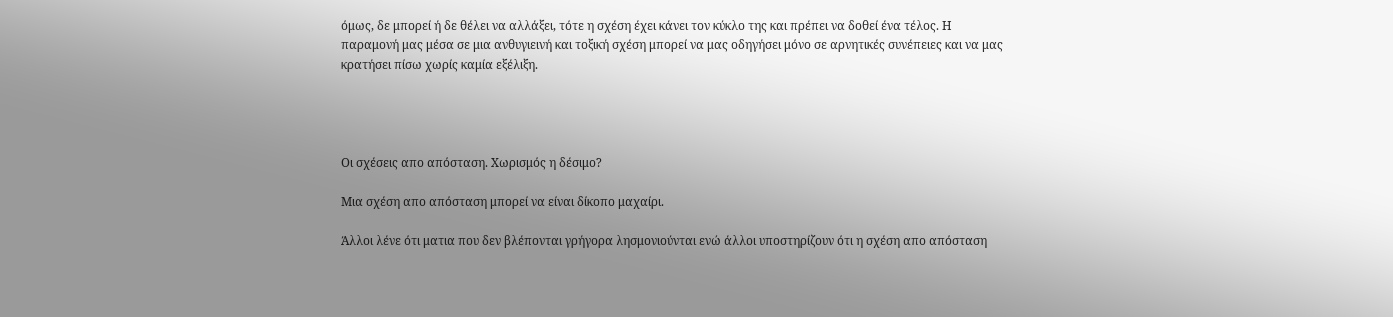όμως, δε μπορεί ή δε θέλει να αλλάξει, τότε η σχέση έχει κάνει τον κύκλο της και πρέπει να δοθεί ένα τέλος. Η παραμονή μας μέσα σε μια ανθυγιεινή και τοξική σχέση μπορεί να μας οδηγήσει μόνο σε αρνητικές συνέπειες και να μας κρατήσει πίσω χωρίς καμία εξέλιξη.




Οι σχέσεις απο απόσταση. Χωρισμός η δέσιμο?

Μια σχέση απο απόσταση μπορεί να είναι δίκοπο μαχαίρι.

Άλλοι λένε ότι ματια που δεν βλέπονται γρήγορα λησμονιούνται ενώ άλλοι υποστηρίζουν ότι η σχέση απο απόσταση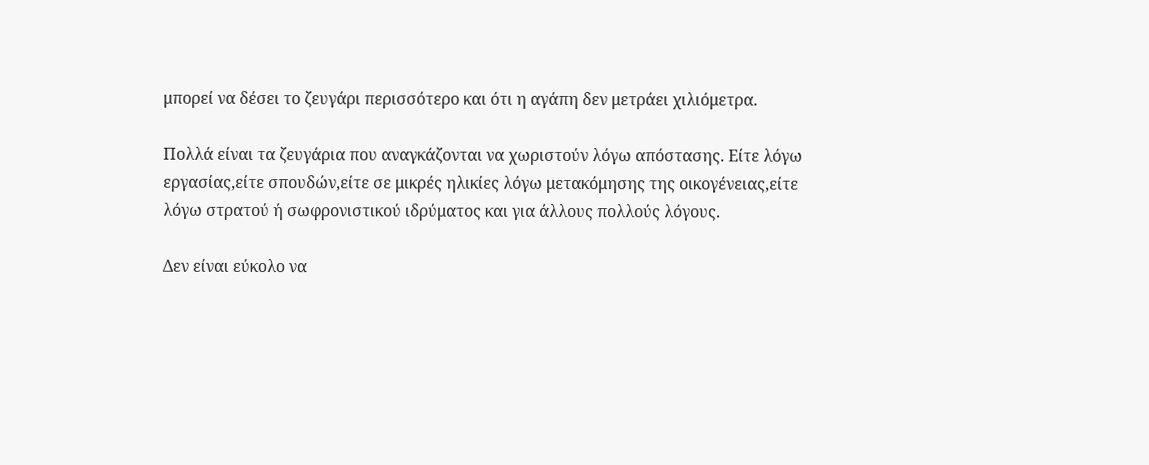μπορεί να δέσει το ζευγάρι περισσότερο και ότι η αγάπη δεν μετράει χιλιόμετρα.

Πολλά είναι τα ζευγάρια που αναγκάζονται να χωριστούν λόγω απόστασης. Είτε λόγω εργασίας,είτε σπουδών,είτε σε μικρές ηλικίες λόγω μετακόμησης της οικογένειας,είτε λόγω στρατού ή σωφρονιστικού ιδρύματος και για άλλους πολλούς λόγους.

Δεν είναι εύκολο να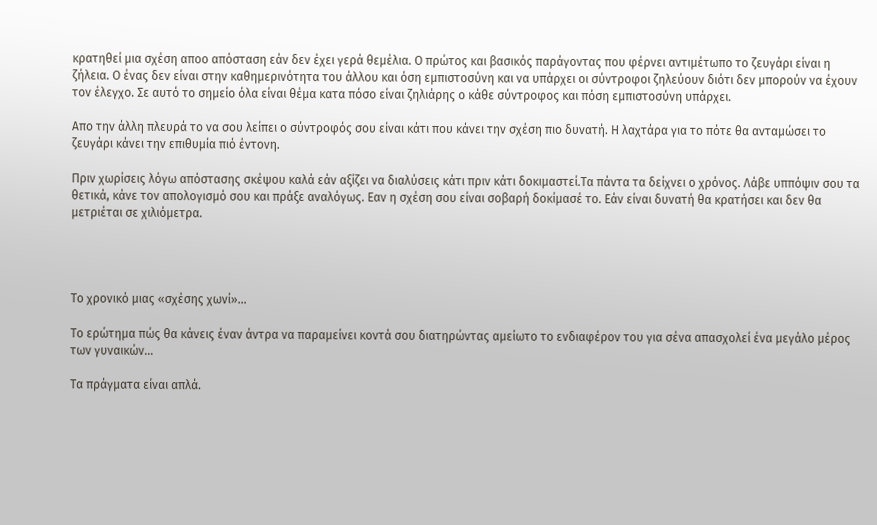κρατηθεί μια σχέση αποο απόσταση εάν δεν έχει γερά θεμέλια. Ο πρώτος και βασικός παράγοντας που φέρνει αντιμέτωπο το ζευγάρι είναι η ζήλεια. Ο ένας δεν είναι στην καθημερινότητα του άλλου και όση εμπιστοσύνη και να υπάρχει οι σύντροφοι ζηλεύουν διότι δεν μπορούν να έχουν τον έλεγχο. Σε αυτό το σημείο όλα είναι θέμα κατα πόσο είναι ζηλιάρης ο κάθε σύντροφος και πόση εμπιστοσύνη υπάρχει.

Απο την άλλη πλευρά το να σου λείπει ο σύντροφός σου είναι κάτι που κάνει την σχέση πιο δυνατή. Η λαχτάρα για το πότε θα ανταμώσει το ζευγάρι κάνει την επιθυμία πιό έντονη.

Πριν χωρίσεις λόγω απόστασης σκέψου καλά εάν αξίζει να διαλύσεις κάτι πριν κάτι δοκιμαστεί.Τα πάντα τα δείχνει ο χρόνος. Λάβε υππόψιν σου τα θετικά, κάνε τον απολογισμό σου και πράξε αναλόγως. Εαν η σχέση σου είναι σοβαρή δοκίμασέ το. Εάν είναι δυνατή θα κρατήσει και δεν θα μετριέται σε χιλιόμετρα.




Το χρονικό μιας «σχέσης χωνί»…

Το ερώτημα πώς θα κάνεις έναν άντρα να παραμείνει κοντά σου διατηρώντας αμείωτο το ενδιαφέρον του για σένα απασχολεί ένα μεγάλο μέρος των γυναικών…

Τα πράγματα είναι απλά.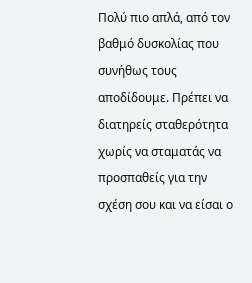Πολύ πιο απλά, από τον βαθμό δυσκολίας που συνήθως τους αποδίδουμε. Πρέπει να διατηρείς σταθερότητα χωρίς να σταματάς να προσπαθείς για την σχέση σου και να είσαι ο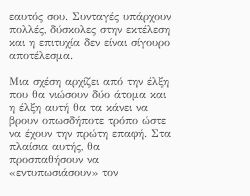εαυτός σου. Συνταγές υπάρχουν πολλές, δύσκολες στην εκτέλεση και η επιτυχία δεν είναι σίγουρο αποτέλεσμα.

Μια σχέση αρχίζει από την έλξη που θα νιώσουν δύο άτομα και η έλξη αυτή θα τα κάνει να βρουν οπωσδήποτε τρόπο ώστε να έχουν την πρώτη επαφή. Στα πλαίσια αυτής, θα προσπαθήσουν να «εντυπωσιάσουν» τον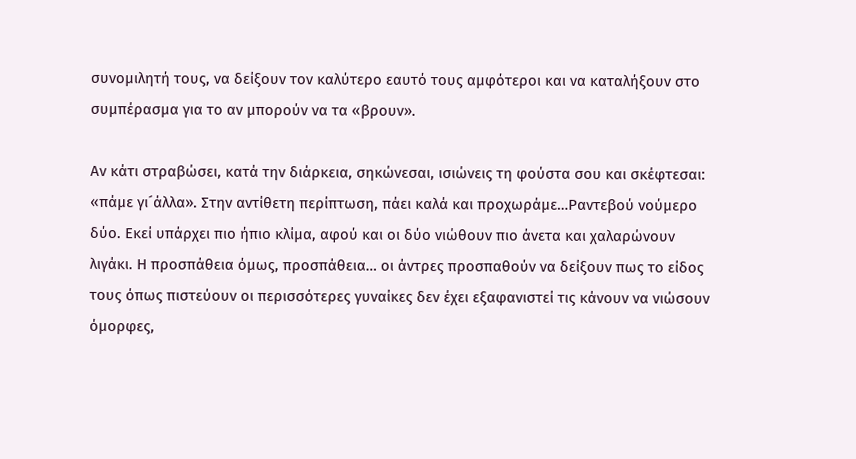συνομιλητή τους, να δείξουν τον καλύτερο εαυτό τους αμφότεροι και να καταλήξουν στο συμπέρασμα για το αν μπορούν να τα «βρουν».

Αν κάτι στραβώσει, κατά την διάρκεια, σηκώνεσαι, ισιώνεις τη φούστα σου και σκέφτεσαι: «πάμε γι´άλλα». Στην αντίθετη περίπτωση, πάει καλά και προχωράμε…Ραντεβού νούμερο δύο. Εκεί υπάρχει πιο ήπιο κλίμα, αφού και οι δύο νιώθουν πιο άνετα και χαλαρώνουν λιγάκι. Η προσπάθεια όμως, προσπάθεια… οι άντρες προσπαθούν να δείξουν πως το είδος τους όπως πιστεύουν οι περισσότερες γυναίκες δεν έχει εξαφανιστεί τις κάνουν να νιώσουν όμορφες,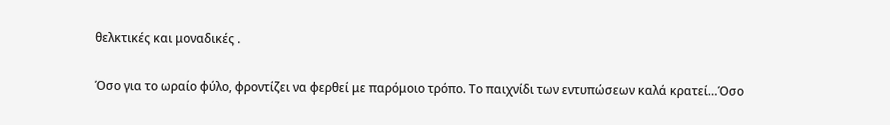θελκτικές και μοναδικές .

Όσο για το ωραίο φύλο, φροντίζει να φερθεί με παρόμοιο τρόπο. Το παιχνίδι των εντυπώσεων καλά κρατεί…Όσο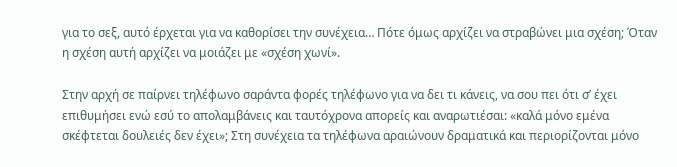για το σεξ, αυτό έρχεται για να καθορίσει την συνέχεια… Πότε όμως αρχίζει να στραβώνει μια σχέση; Όταν η σχέση αυτή αρχίζει να μοιάζει με «σχέση χωνί».

Στην αρχή σε παίρνει τηλέφωνο σαράντα φορές τηλέφωνο για να δει τι κάνεις, να σου πει ότι σ’ έχει επιθυμήσει ενώ εσύ το απολαμβάνεις και ταυτόχρονα απορείς και αναρωτιέσαι: «καλά μόνο εμένα σκέφτεται δουλειές δεν έχει»; Στη συνέχεια τα τηλέφωνα αραιώνουν δραματικά και περιορίζονται μόνο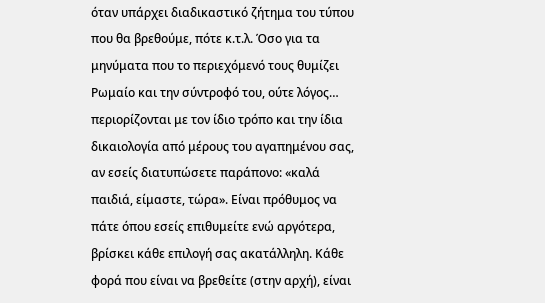όταν υπάρχει διαδικαστικό ζήτημα του τύπου που θα βρεθούμε, πότε κ.τ.λ. Όσο για τα μηνύματα που το περιεχόμενό τους θυμίζει Ρωμαίο και την σύντροφό του, ούτε λόγος… περιορίζονται με τον ίδιο τρόπο και την ίδια δικαιολογία από μέρους του αγαπημένου σας, αν εσείς διατυπώσετε παράπονο: «καλά παιδιά, είμαστε, τώρα». Είναι πρόθυμος να πάτε όπου εσείς επιθυμείτε ενώ αργότερα, βρίσκει κάθε επιλογή σας ακατάλληλη. Κάθε φορά που είναι να βρεθείτε (στην αρχή), είναι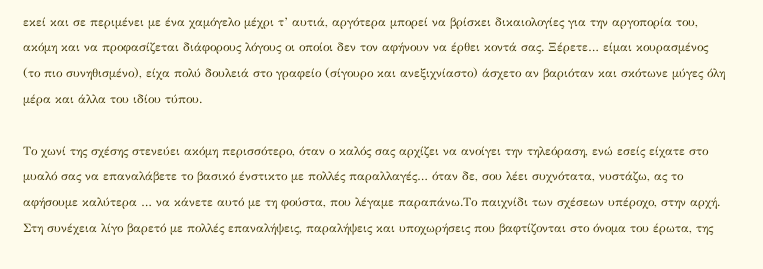εκεί και σε περιμένει με ένα χαμόγελο μέχρι τ’ αυτιά, αργότερα μπορεί να βρίσκει δικαιολογίες για την αργοπορία του, ακόμη και να προφασίζεται διάφορους λόγους οι οποίοι δεν τον αφήνουν να έρθει κοντά σας. Ξέρετε… είμαι κουρασμένος (το πιο συνηθισμένο), είχα πολύ δουλειά στο γραφείο (σίγουρο και ανεξιχνίαστο) άσχετο αν βαριόταν και σκότωνε μύγες όλη μέρα και άλλα του ιδίου τύπου.

Το χωνί της σχέσης στενεύει ακόμη περισσότερο, όταν ο καλός σας αρχίζει να ανοίγει την τηλεόραση, ενώ εσείς είχατε στο μυαλό σας να επαναλάβετε το βασικό ένστικτο με πολλές παραλλαγές… όταν δε, σου λέει συχνότατα, νυστάζω, ας το αφήσουμε καλύτερα … να κάνετε αυτό με τη φούστα, που λέγαμε παραπάνω.Το παιχνίδι των σχέσεων υπέροχο, στην αρχή. Στη συνέχεια λίγο βαρετό με πολλές επαναλήψεις, παραλήψεις και υποχωρήσεις που βαφτίζονται στο όνομα του έρωτα, της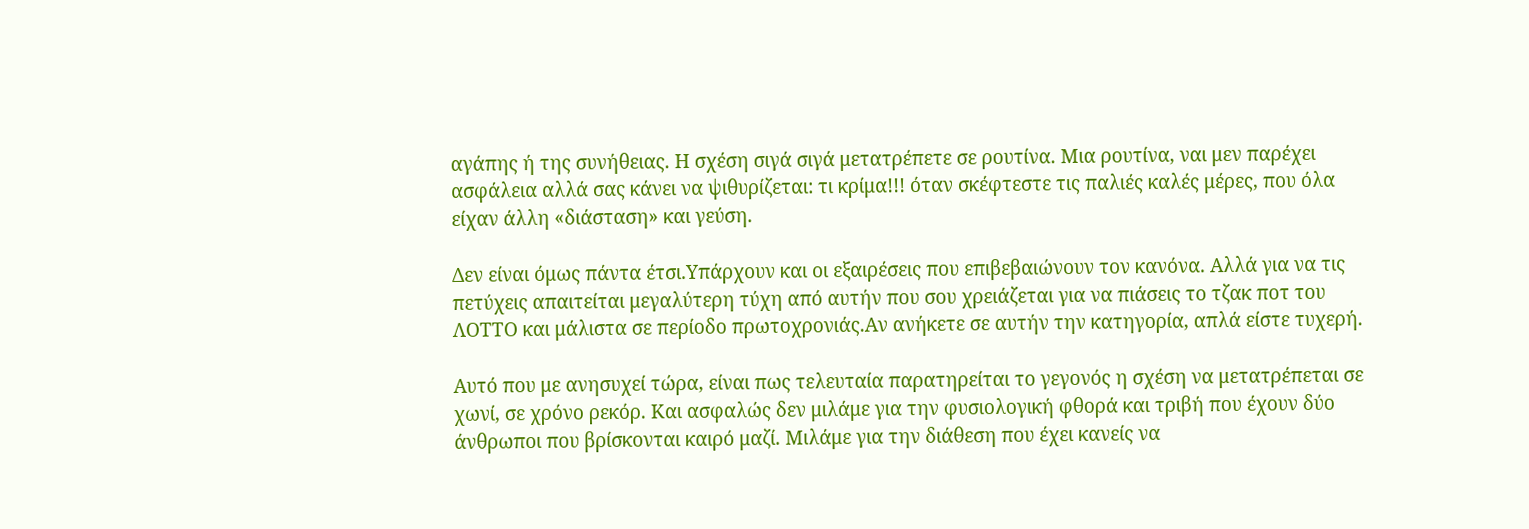αγάπης ή της συνήθειας. Η σχέση σιγά σιγά μετατρέπετε σε ρουτίνα. Μια ρουτίνα, ναι μεν παρέχει ασφάλεια αλλά σας κάνει να ψιθυρίζεται: τι κρίμα!!! όταν σκέφτεστε τις παλιές καλές μέρες, που όλα είχαν άλλη «διάσταση» και γεύση.

Δεν είναι όμως πάντα έτσι.Υπάρχουν και οι εξαιρέσεις που επιβεβαιώνουν τον κανόνα. Αλλά για να τις πετύχεις απαιτείται μεγαλύτερη τύχη από αυτήν που σου χρειάζεται για να πιάσεις το τζακ ποτ του ΛΟΤΤΟ και μάλιστα σε περίοδο πρωτοχρονιάς.Αν ανήκετε σε αυτήν την κατηγορία, απλά είστε τυχερή.

Αυτό που με ανησυχεί τώρα, είναι πως τελευταία παρατηρείται το γεγονός η σχέση να μετατρέπεται σε χωνί, σε χρόνο ρεκόρ. Και ασφαλώς δεν μιλάμε για την φυσιολογική φθορά και τριβή που έχουν δύο άνθρωποι που βρίσκονται καιρό μαζί. Μιλάμε για την διάθεση που έχει κανείς να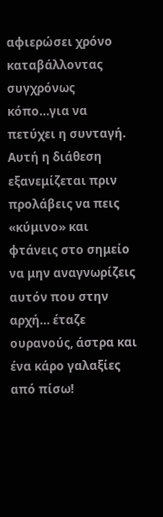αφιερώσει χρόνο καταβάλλοντας συγχρόνως κόπο…για να πετύχει η συνταγή. Αυτή η διάθεση εξανεμίζεται πριν προλάβεις να πεις «κύμινο» και φτάνεις στο σημείο να μην αναγνωρίζεις αυτόν που στην αρχή… έταζε ουρανούς, άστρα και ένα κάρο γαλαξίες από πίσω!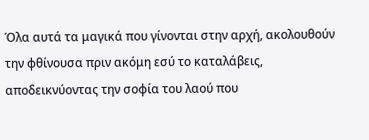Όλα αυτά τα μαγικά που γίνονται στην αρχή, ακολουθούν την φθίνουσα πριν ακόμη εσύ το καταλάβεις, αποδεικνύοντας την σοφία του λαού που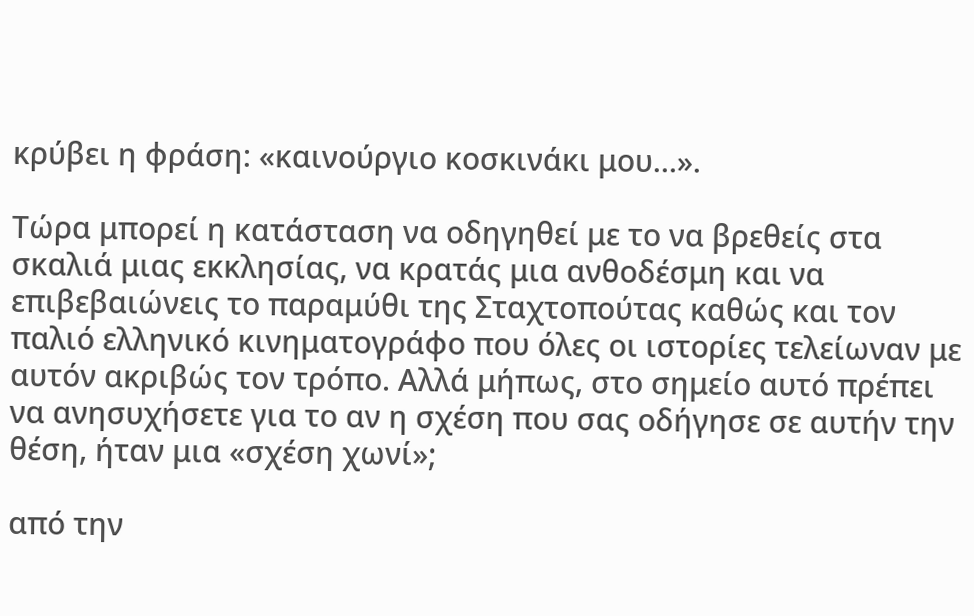κρύβει η φράση: «καινούργιο κοσκινάκι μου…».

Τώρα μπορεί η κατάσταση να οδηγηθεί με το να βρεθείς στα σκαλιά μιας εκκλησίας, να κρατάς μια ανθοδέσμη και να επιβεβαιώνεις το παραμύθι της Σταχτοπούτας καθώς και τον παλιό ελληνικό κινηματογράφο που όλες οι ιστορίες τελείωναν με αυτόν ακριβώς τον τρόπο. Αλλά μήπως, στο σημείο αυτό πρέπει να ανησυχήσετε για το αν η σχέση που σας οδήγησε σε αυτήν την θέση, ήταν μια «σχέση χωνί»;

από την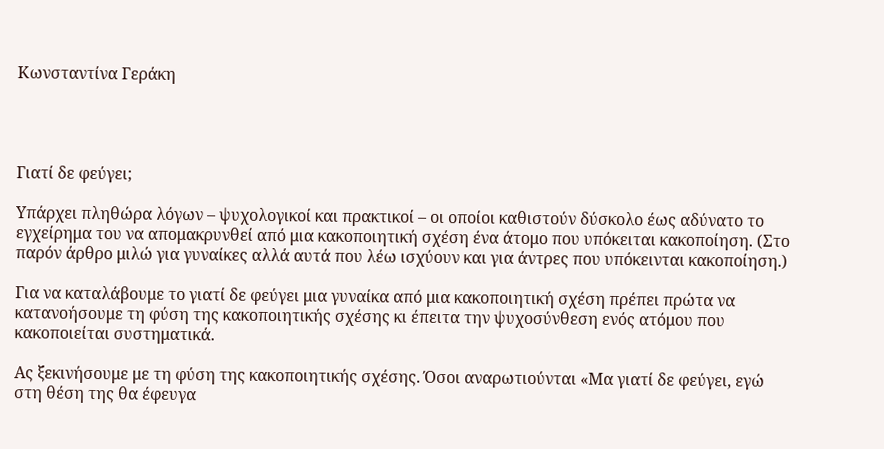Κωνσταντίνα Γεράκη




Γιατί δε φεύγει;

Υπάρχει πληθώρα λόγων – ψυχολογικοί και πρακτικοί – οι οποίοι καθιστούν δύσκολο έως αδύνατο το εγχείρημα του να απομακρυνθεί από μια κακοποιητική σχέση ένα άτομο που υπόκειται κακοποίηση. (Στο παρόν άρθρο μιλώ για γυναίκες αλλά αυτά που λέω ισχύουν και για άντρες που υπόκεινται κακοποίηση.)

Για να καταλάβουμε το γιατί δε φεύγει μια γυναίκα από μια κακοποιητική σχέση πρέπει πρώτα να κατανοήσουμε τη φύση της κακοποιητικής σχέσης κι έπειτα την ψυχοσύνθεση ενός ατόμου που κακοποιείται συστηματικά.

Ας ξεκινήσουμε με τη φύση της κακοποιητικής σχέσης. Όσοι αναρωτιούνται «Μα γιατί δε φεύγει, εγώ στη θέση της θα έφευγα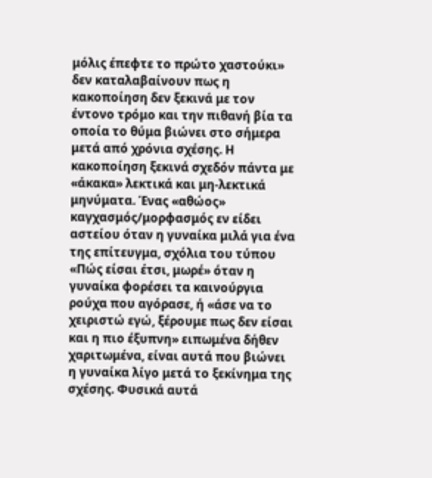μόλις έπεφτε το πρώτο χαστούκι» δεν καταλαβαίνουν πως η κακοποίηση δεν ξεκινά με τον έντονο τρόμο και την πιθανή βία τα οποία το θύμα βιώνει στο σήμερα μετά από χρόνια σχέσης. Η κακοποίηση ξεκινά σχεδόν πάντα με «άκακα» λεκτικά και μη-λεκτικά μηνύματα. Ένας «αθώος» καγχασμός/μορφασμός εν είδει αστείου όταν η γυναίκα μιλά για ένα της επίτευγμα, σχόλια του τύπου «Πώς είσαι έτσι, μωρέ» όταν η γυναίκα φορέσει τα καινούργια ρούχα που αγόρασε, ή «άσε να το χειριστώ εγώ, ξέρουμε πως δεν είσαι και η πιο έξυπνη» ειπωμένα δήθεν χαριτωμένα, είναι αυτά που βιώνει η γυναίκα λίγο μετά το ξεκίνημα της σχέσης. Φυσικά αυτά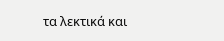τα λεκτικά και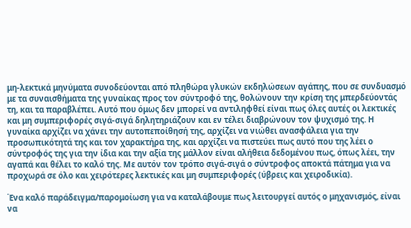μη-λεκτικά μηνύματα συνοδεύονται από πληθώρα γλυκών εκδηλώσεων αγάπης, που σε συνδυασμό με τα συναισθήματα της γυναίκας προς τον σύντροφό της, θολώνουν την κρίση της μπερδεύοντάς τη, και τα παραβλέπει. Αυτό που όμως δεν μπορεί να αντιληφθεί είναι πως όλες αυτές οι λεκτικές και μη συμπεριφορές σιγά-σιγά δηλητηριάζουν και εν τέλει διαβρώνουν τον ψυχισμό της. Η γυναίκα αρχίζει να χάνει την αυτοπεποίθησή της, αρχίζει να νιώθει ανασφάλεια για την προσωπικότητά της και τον χαρακτήρα της, και αρχίζει να πιστεύει πως αυτό που της λέει ο σύντροφός της για την ίδια και την αξία της μάλλον είναι αλήθεια δεδομένου πως, όπως λέει, την αγαπά και θέλει το καλό της. Με αυτόν τον τρόπο σιγά-σιγά ο σύντροφος αποκτά πάτημα για να προχωρά σε όλο και χειρότερες λεκτικές και μη συμπεριφορές (ύβρεις και χειροδικία).

Ένα καλό παράδειγμα/παρομοίωση για να καταλάβουμε πως λειτουργεί αυτός ο μηχανισμός, είναι να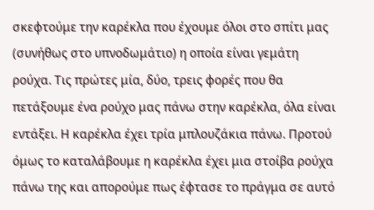σκεφτούμε την καρέκλα που έχουμε όλοι στο σπίτι μας (συνήθως στο υπνοδωμάτιο) η οποία είναι γεμάτη ρούχα. Τις πρώτες μία, δύο, τρεις φορές που θα πετάξουμε ένα ρούχο μας πάνω στην καρέκλα, όλα είναι εντάξει. Η καρέκλα έχει τρία μπλουζάκια πάνω. Προτού όμως το καταλάβουμε η καρέκλα έχει μια στοίβα ρούχα πάνω της και απορούμε πως έφτασε το πράγμα σε αυτό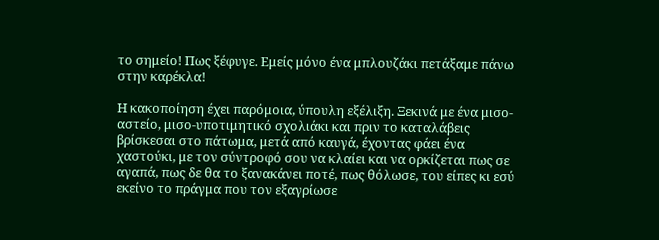το σημείο! Πως ξέφυγε. Εμείς μόνο ένα μπλουζάκι πετάξαμε πάνω στην καρέκλα!

Η κακοποίηση έχει παρόμοια, ύπουλη εξέλιξη. Ξεκινά με ένα μισο-αστείο, μισο-υποτιμητικό σχολιάκι και πριν το καταλάβεις βρίσκεσαι στο πάτωμα, μετά από καυγά, έχοντας φάει ένα χαστούκι, με τον σύντροφό σου να κλαίει και να ορκίζεται πως σε αγαπά, πως δε θα το ξανακάνει ποτέ, πως θόλωσε, του είπες κι εσύ εκείνο το πράγμα που τον εξαγρίωσε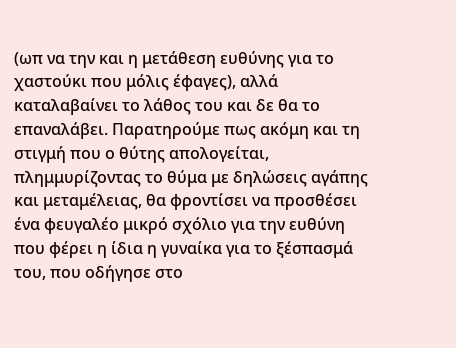(ωπ να την και η μετάθεση ευθύνης για το χαστούκι που μόλις έφαγες), αλλά καταλαβαίνει το λάθος του και δε θα το επαναλάβει. Παρατηρούμε πως ακόμη και τη στιγμή που ο θύτης απολογείται, πλημμυρίζοντας το θύμα με δηλώσεις αγάπης και μεταμέλειας, θα φροντίσει να προσθέσει ένα φευγαλέο μικρό σχόλιο για την ευθύνη που φέρει η ίδια η γυναίκα για το ξέσπασμά του, που οδήγησε στο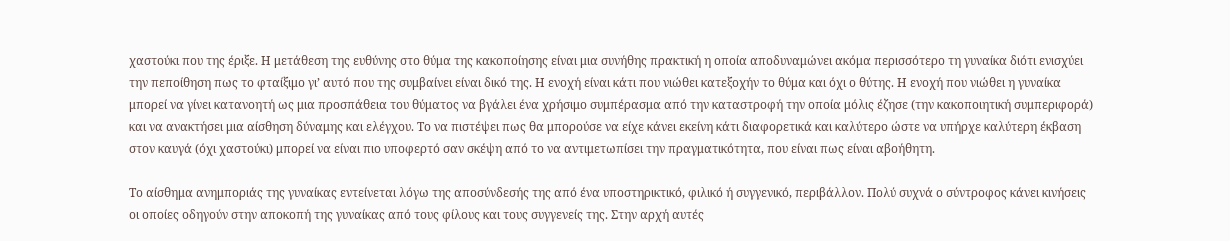χαστούκι που της έριξε. Η μετάθεση της ευθύνης στο θύμα της κακοποίησης είναι μια συνήθης πρακτική η οποία αποδυναμώνει ακόμα περισσότερο τη γυναίκα διότι ενισχύει την πεποίθηση πως το φταίξιμο γι’ αυτό που της συμβαίνει είναι δικό της. Η ενοχή είναι κάτι που νιώθει κατεξοχήν το θύμα και όχι ο θύτης. Η ενοχή που νιώθει η γυναίκα μπορεί να γίνει κατανοητή ως μια προσπάθεια του θύματος να βγάλει ένα χρήσιμο συμπέρασμα από την καταστροφή την οποία μόλις έζησε (την κακοποιητική συμπεριφορά) και να ανακτήσει μια αίσθηση δύναμης και ελέγχου. Το να πιστέψει πως θα μπορούσε να είχε κάνει εκείνη κάτι διαφορετικά και καλύτερο ώστε να υπήρχε καλύτερη έκβαση στον καυγά (όχι χαστούκι) μπορεί να είναι πιο υποφερτό σαν σκέψη από το να αντιμετωπίσει την πραγματικότητα, που είναι πως είναι αβοήθητη.

Το αίσθημα ανημποριάς της γυναίκας εντείνεται λόγω της αποσύνδεσής της από ένα υποστηρικτικό, φιλικό ή συγγενικό, περιβάλλον. Πολύ συχνά ο σύντροφος κάνει κινήσεις οι οποίες οδηγούν στην αποκοπή της γυναίκας από τους φίλους και τους συγγενείς της. Στην αρχή αυτές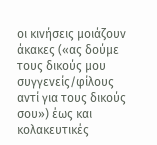οι κινήσεις μοιάζουν άκακες («ας δούμε τους δικούς μου συγγενείς/φίλους αντί για τους δικούς σου») έως και κολακευτικές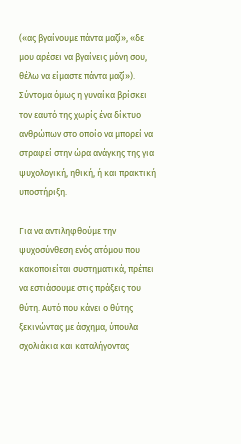(«ας βγαίνουμε πάντα μαζί», «δε μου αρέσει να βγαίνεις μόνη σου, θέλω να είμαστε πάντα μαζί»). Σύντομα όμως η γυναίκα βρίσκει τον εαυτό της χωρίς ένα δίκτυο ανθρώπων στο οποίο να μπορεί να στραφεί στην ώρα ανάγκης της για ψυχολογική, ηθική, ή και πρακτική υποστήριξη.

Για να αντιληφθούμε την ψυχοσύνθεση ενός ατόμου που κακοποιείται συστηματικά, πρέπει να εστιάσουμε στις πράξεις του θύτη. Αυτό που κάνει ο θύτης ξεκινώντας με άσχημα, ύπουλα σχολιάκια και καταλήγοντας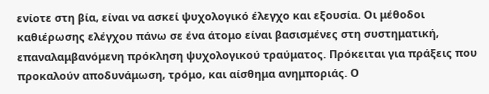ενίοτε στη βία, είναι να ασκεί ψυχολογικό έλεγχο και εξουσία. Οι μέθοδοι καθιέρωσης ελέγχου πάνω σε ένα άτομο είναι βασισμένες στη συστηματική, επαναλαμβανόμενη πρόκληση ψυχολογικού τραύματος. Πρόκειται για πράξεις που προκαλούν αποδυνάμωση, τρόμο, και αίσθημα ανημποριάς. Ο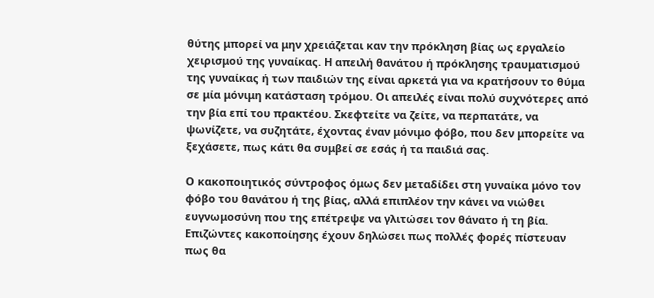θύτης μπορεί να μην χρειάζεται καν την πρόκληση βίας ως εργαλείο χειρισμού της γυναίκας. Η απειλή θανάτου ή πρόκλησης τραυματισμού της γυναίκας ή των παιδιών της είναι αρκετά για να κρατήσουν το θύμα σε μία μόνιμη κατάσταση τρόμου. Οι απειλές είναι πολύ συχνότερες από την βία επί του πρακτέου. Σκεφτείτε να ζείτε, να περπατάτε, να ψωνίζετε, να συζητάτε, έχοντας έναν μόνιμο φόβο, που δεν μπορείτε να ξεχάσετε, πως κάτι θα συμβεί σε εσάς ή τα παιδιά σας.

Ο κακοποιητικός σύντροφος όμως δεν μεταδίδει στη γυναίκα μόνο τον φόβο του θανάτου ή της βίας, αλλά επιπλέον την κάνει να νιώθει ευγνωμοσύνη που της επέτρεψε να γλιτώσει τον θάνατο ή τη βία. Επιζώντες κακοποίησης έχουν δηλώσει πως πολλές φορές πίστευαν πως θα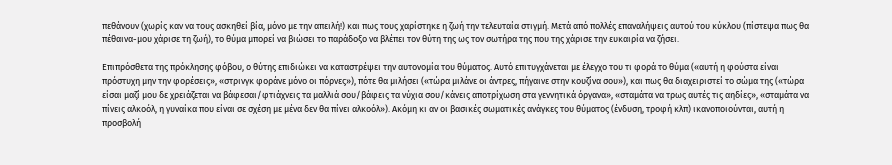πεθάνουν (χωρίς καν να τους ασκηθεί βία, μόνο με την απειλή!) και πως τους χαρίστηκε η ζωή την τελευταία στιγμή. Μετά από πολλές επαναλήψεις αυτού του κύκλου (πίστεψα πως θα πέθαινα-μου χάρισε τη ζωή), το θύμα μπορεί να βιώσει το παράδοξο να βλέπει τον θύτη της ως τον σωτήρα της που της χάρισε την ευκαιρία να ζήσει.

Επιπρόσθετα της πρόκλησης φόβου, ο θύτης επιδιώκει να καταστρέψει την αυτονομία του θύματος. Αυτό επιτυγχάνεται με έλεγχο του τι φορά το θύμα («αυτή η φούστα είναι πρόστυχη μην την φορέσεις», «στρινγκ φοράνε μόνο οι πόρνες»), πότε θα μιλήσει («τώρα μιλάνε οι άντρες, πήγαινε στην κουζίνα σου»), και πως θα διαχειριστεί το σώμα της («τώρα είσαι μαζί μου δε χρειάζεται να βάφεσαι/φτιάχνεις τα μαλλιά σου/βάφεις τα νύχια σου/κάνεις αποτρίχωση στα γεννητικά όργανα», «σταμάτα να τρως αυτές τις αηδίες», «σταμάτα να πίνεις αλκοόλ, η γυναίκα που είναι σε σχέση με μένα δεν θα πίνει αλκοόλ»). Ακόμη κι αν οι βασικές σωματικές ανάγκες του θύματος (ένδυση, τροφή κλπ) ικανοποιούνται, αυτή η προσβολή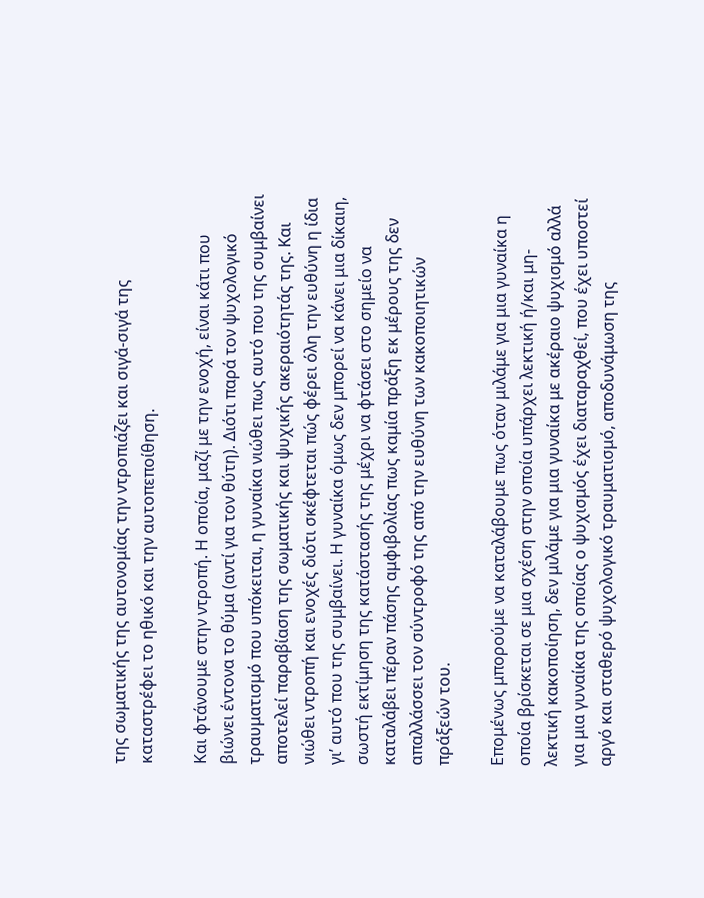της σωματικής της αυτονομίας την ντροπιάζει και σιγά-σιγά της καταστρέφει το ηθικό και την αυτοπεποίθηση.

Και φτάνουμε στην ντροπή. Η οποία, μαζί με την ενοχή, είναι κάτι που βιώνει έντονα το θύμα (αντί για τον θύτη). Διότι παρά τον ψυχολογικό τραυματισμό που υπόκειται, η γυναίκα νιώθει πως αυτό που της συμβαίνει αποτελεί παραβίαση της σωματικής και ψυχικής ακεραιότητάς της. Και νιώθει ντροπή και ενοχές διότι σκέφτεται πώς φέρει όλη την ευθύνη η ίδια γι’ αυτό που της συμβαίνει. Η γυναίκα όμως δεν μπορεί να κάνει μια δίκαιη, σωστή εκτίμηση της κατάστασής της μέχρι να φτάσει στο σημείο να καταλάβει πέραν πάσης αμφιβολίας πως καμία πράξη εκ μέρους της δεν απαλλάσσει τον σύντροφό της από την ευθύνη των κακοποιητικών πράξεών του.

Επομένως μπορούμε να καταλάβουμε πως όταν μιλάμε για μια γυναίκα η οποία βρίσκεται σε μια σχέση στην οποία υπάρχει λεκτική ή/και μη-λεκτική κακοποίηση, δεν μιλάμε για μια γυναίκα με ακέραιο ψυχισμό αλλά για μια γυναίκα της οποίας ο ψυχισμός έχει διαταραχθεί, που έχει υποστεί αργό και σταθερό ψυχολογικό τραυματισμό, αποδυνάμωση της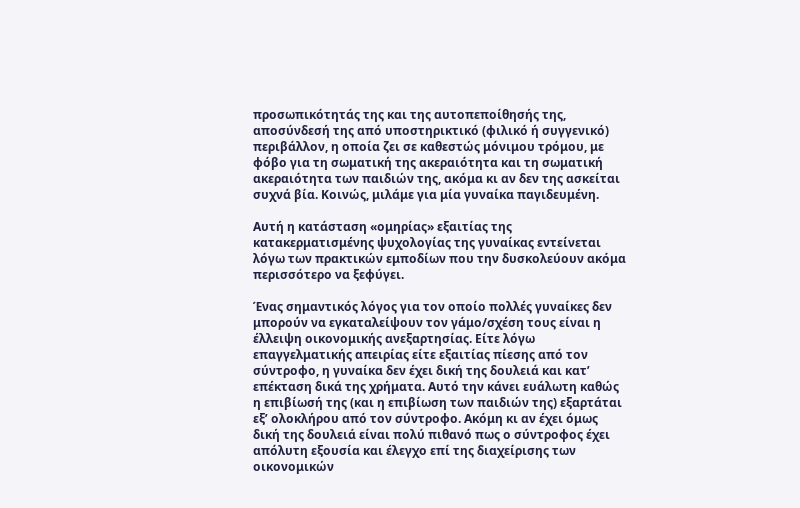προσωπικότητάς της και της αυτοπεποίθησής της, αποσύνδεσή της από υποστηρικτικό (φιλικό ή συγγενικό) περιβάλλον, η οποία ζει σε καθεστώς μόνιμου τρόμου, με φόβο για τη σωματική της ακεραιότητα και τη σωματική ακεραιότητα των παιδιών της, ακόμα κι αν δεν της ασκείται συχνά βία. Κοινώς, μιλάμε για μία γυναίκα παγιδευμένη.

Αυτή η κατάσταση «ομηρίας» εξαιτίας της κατακερματισμένης ψυχολογίας της γυναίκας εντείνεται λόγω των πρακτικών εμποδίων που την δυσκολεύουν ακόμα περισσότερο να ξεφύγει.

Ένας σημαντικός λόγος για τον οποίο πολλές γυναίκες δεν μπορούν να εγκαταλείψουν τον γάμο/σχέση τους είναι η έλλειψη οικονομικής ανεξαρτησίας. Είτε λόγω επαγγελματικής απειρίας είτε εξαιτίας πίεσης από τον σύντροφο, η γυναίκα δεν έχει δική της δουλειά και κατ’ επέκταση δικά της χρήματα. Αυτό την κάνει ευάλωτη καθώς η επιβίωσή της (και η επιβίωση των παιδιών της) εξαρτάται εξ’ ολοκλήρου από τον σύντροφο. Ακόμη κι αν έχει όμως δική της δουλειά είναι πολύ πιθανό πως ο σύντροφος έχει απόλυτη εξουσία και έλεγχο επί της διαχείρισης των οικονομικών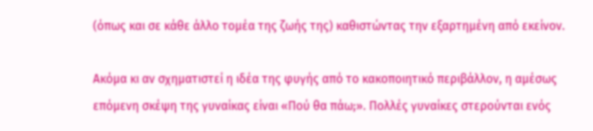(όπως και σε κάθε άλλο τομέα της ζωής της) καθιστώντας την εξαρτημένη από εκείνον.

Ακόμα κι αν σχηματιστεί η ιδέα της φυγής από το κακοποιητικό περιβάλλον, η αμέσως επόμενη σκέψη της γυναίκας είναι «Πού θα πάω;». Πολλές γυναίκες στερούνται ενός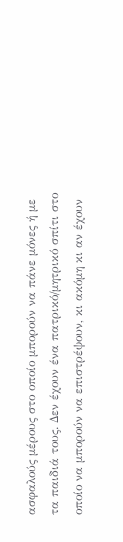ασφαλούς μέρους στο οποίο μπορούν να πάνε μόνες ή με τα παιδιά τους. Δεν έχουν ένα πατρικό/μητρικό σπίτι στο οποίο να μπορούν να επιστρέψουν, κι ακόμη κι αν έχουν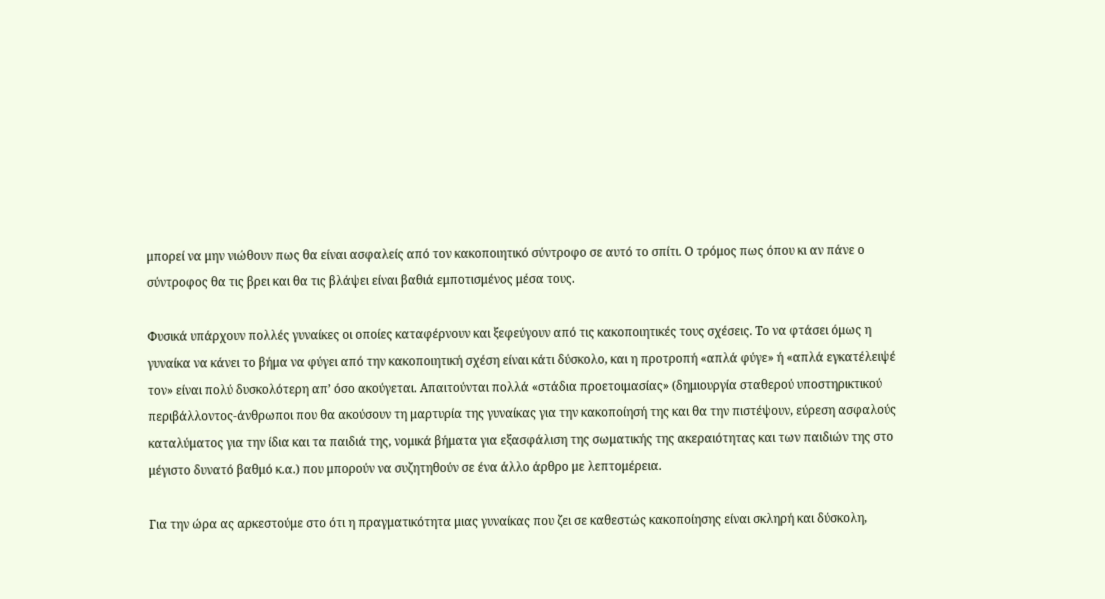μπορεί να μην νιώθουν πως θα είναι ασφαλείς από τον κακοποιητικό σύντροφο σε αυτό το σπίτι. Ο τρόμος πως όπου κι αν πάνε ο σύντροφος θα τις βρει και θα τις βλάψει είναι βαθιά εμποτισμένος μέσα τους.

Φυσικά υπάρχουν πολλές γυναίκες οι οποίες καταφέρνουν και ξεφεύγουν από τις κακοποιητικές τους σχέσεις. Το να φτάσει όμως η γυναίκα να κάνει το βήμα να φύγει από την κακοποιητική σχέση είναι κάτι δύσκολο, και η προτροπή «απλά φύγε» ή «απλά εγκατέλειψέ τον» είναι πολύ δυσκολότερη απ’ όσο ακούγεται. Απαιτούνται πολλά «στάδια προετοιμασίας» (δημιουργία σταθερού υποστηρικτικού περιβάλλοντος-άνθρωποι που θα ακούσουν τη μαρτυρία της γυναίκας για την κακοποίησή της και θα την πιστέψουν, εύρεση ασφαλούς καταλύματος για την ίδια και τα παιδιά της, νομικά βήματα για εξασφάλιση της σωματικής της ακεραιότητας και των παιδιών της στο μέγιστο δυνατό βαθμό κ.α.) που μπορούν να συζητηθούν σε ένα άλλο άρθρο με λεπτομέρεια.

Για την ώρα ας αρκεστούμε στο ότι η πραγματικότητα μιας γυναίκας που ζει σε καθεστώς κακοποίησης είναι σκληρή και δύσκολη,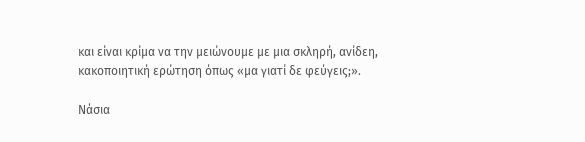και είναι κρίμα να την μειώνουμε με μια σκληρή, ανίδεη, κακοποιητική ερώτηση όπως «μα γιατί δε φεύγεις;».

Νάσια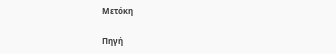Μετόκη

Πηγή